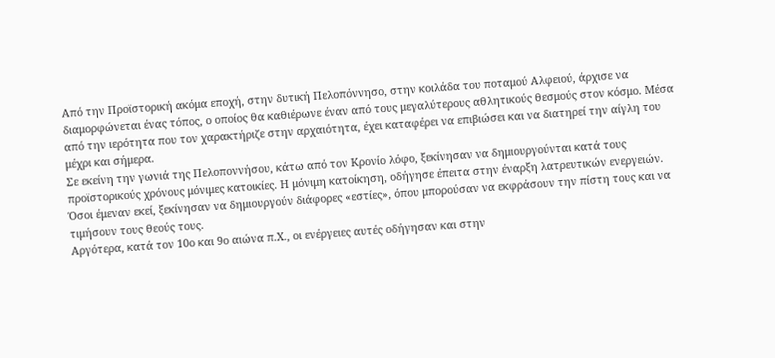Από την Προϊστορική ακόμα εποχή, στην δυτική Πελοπόννησο, στην κοιλάδα του ποταμού Αλφειού, άρχισε να διαμορφώνεται ένας τόπος, ο οποίος θα καθιέρωνε έναν από τους μεγαλύτερους αθλητικούς θεσμούς στον κόσμο. Μέσα από την ιερότητα που τον χαρακτήριζε στην αρχαιότητα, έχει καταφέρει να επιβιώσει και να διατηρεί την αίγλη του μέχρι και σήμερα.
Σε εκείνη την γωνιά της Πελοποννήσου, κάτω από τον Κρονίο λόφο, ξεκίνησαν να δημιουργούνται κατά τους προϊστορικούς χρόνους μόνιμες κατοικίες. Η μόνιμη κατοίκηση, οδήγησε έπειτα στην έναρξη λατρευτικών ενεργειών. Όσοι έμεναν εκεί, ξεκίνησαν να δημιουργούν διάφορες «εστίες», όπου μπορούσαν να εκφράσουν την πίστη τους και να τιμήσουν τους θεούς τους.
Αργότερα, κατά τον 10ο και 9ο αιώνα π.Χ., οι ενέργειες αυτές οδήγησαν και στην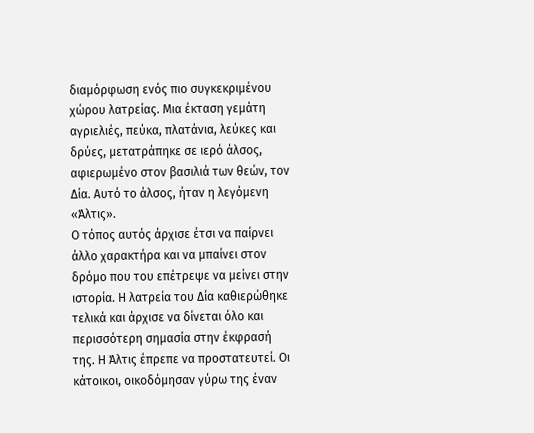διαμόρφωση ενός πιο συγκεκριμένου χώρου λατρείας. Μια έκταση γεμάτη αγριελιές, πεύκα, πλατάνια, λεύκες και δρύες, μετατράπηκε σε ιερό άλσος, αφιερωμένο στον βασιλιά των θεών, τον Δία. Αυτό το άλσος, ήταν η λεγόμενη «Άλτις».
Ο τόπος αυτός άρχισε έτσι να παίρνει άλλο χαρακτήρα και να μπαίνει στον δρόμο που του επέτρεψε να μείνει στην ιστορία. Η λατρεία του Δία καθιερώθηκε τελικά και άρχισε να δίνεται όλο και περισσότερη σημασία στην έκφρασή της. Η Άλτις έπρεπε να προστατευτεί. Οι κάτοικοι, οικοδόμησαν γύρω της έναν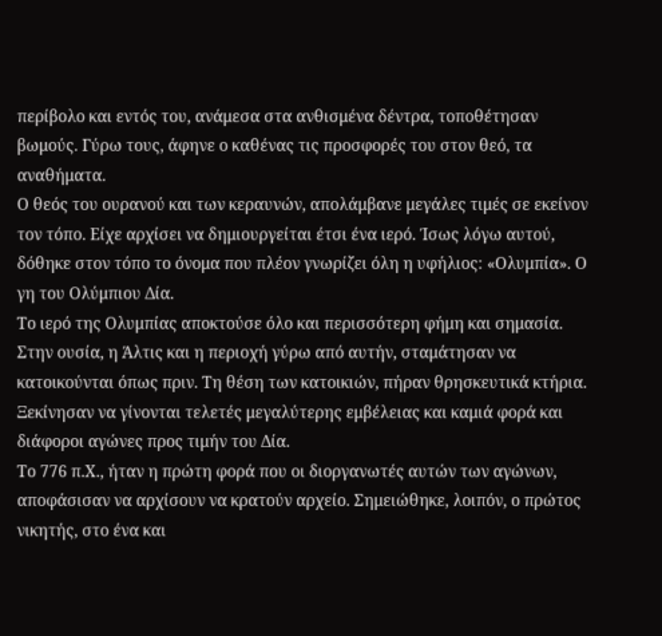περίβολο και εντός του, ανάμεσα στα ανθισμένα δέντρα, τοποθέτησαν βωμούς. Γύρω τους, άφηνε ο καθένας τις προσφορές του στον θεό, τα αναθήματα.
Ο θεός του ουρανού και των κεραυνών, απολάμβανε μεγάλες τιμές σε εκείνον τον τόπο. Είχε αρχίσει να δημιουργείται έτσι ένα ιερό. Ίσως λόγω αυτού, δόθηκε στον τόπο το όνομα που πλέον γνωρίζει όλη η υφήλιος: «Ολυμπία». Ο γη του Ολύμπιου Δία.
Το ιερό της Ολυμπίας αποκτούσε όλο και περισσότερη φήμη και σημασία. Στην ουσία, η Άλτις και η περιοχή γύρω από αυτήν, σταμάτησαν να κατοικούνται όπως πριν. Τη θέση των κατοικιών, πήραν θρησκευτικά κτήρια. Ξεκίνησαν να γίνονται τελετές μεγαλύτερης εμβέλειας και καμιά φορά και διάφοροι αγώνες προς τιμήν του Δία.
Το 776 π.Χ., ήταν η πρώτη φορά που οι διοργανωτές αυτών των αγώνων, αποφάσισαν να αρχίσουν να κρατούν αρχείο. Σημειώθηκε, λοιπόν, ο πρώτος νικητής, στο ένα και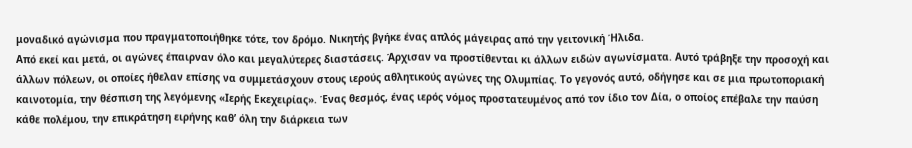μοναδικό αγώνισμα που πραγματοποιήθηκε τότε, τον δρόμο. Νικητής βγήκε ένας απλός μάγειρας από την γειτονική Ήλιδα.
Από εκεί και μετά, οι αγώνες έπαιρναν όλο και μεγαλύτερες διαστάσεις. Άρχισαν να προστίθενται κι άλλων ειδών αγωνίσματα. Αυτό τράβηξε την προσοχή και άλλων πόλεων, οι οποίες ήθελαν επίσης να συμμετάσχουν στους ιερούς αθλητικούς αγώνες της Ολυμπίας. Το γεγονός αυτό, οδήγησε και σε μια πρωτοποριακή καινοτομία, την θέσπιση της λεγόμενης «Ιερής Εκεχειρίας». Ένας θεσμός, ένας ιερός νόμος προστατευμένος από τον ίδιο τον Δία, ο οποίος επέβαλε την παύση κάθε πολέμου, την επικράτηση ειρήνης καθ’ όλη την διάρκεια των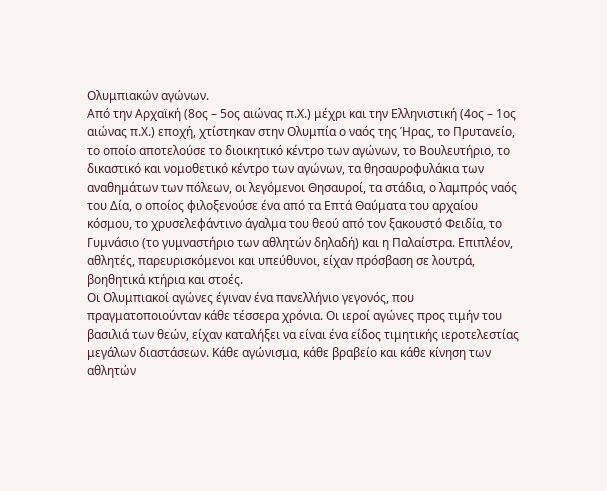Ολυμπιακών αγώνων.
Από την Αρχαϊκή (8ος – 5ος αιώνας π.Χ.) μέχρι και την Ελληνιστική (4ος – 1ος αιώνας π.Χ.) εποχή, χτίστηκαν στην Ολυμπία ο ναός της Ήρας, το Πρυτανείο, το οποίο αποτελούσε το διοικητικό κέντρο των αγώνων, το Βουλευτήριο, το δικαστικό και νομοθετικό κέντρο των αγώνων, τα θησαυροφυλάκια των αναθημάτων των πόλεων, οι λεγόμενοι Θησαυροί, τα στάδια, ο λαμπρός ναός του Δία, ο οποίος φιλοξενούσε ένα από τα Επτά Θαύματα του αρχαίου κόσμου, το χρυσελεφάντινο άγαλμα του θεού από τον ξακουστό Φειδία, το Γυμνάσιο (το γυμναστήριο των αθλητών δηλαδή) και η Παλαίστρα. Επιπλέον, αθλητές, παρευρισκόμενοι και υπεύθυνοι, είχαν πρόσβαση σε λουτρά, βοηθητικά κτήρια και στοές.
Οι Ολυμπιακοί αγώνες έγιναν ένα πανελλήνιο γεγονός, που πραγματοποιούνταν κάθε τέσσερα χρόνια. Οι ιεροί αγώνες προς τιμήν του βασιλιά των θεών, είχαν καταλήξει να είναι ένα είδος τιμητικής ιεροτελεστίας μεγάλων διαστάσεων. Κάθε αγώνισμα, κάθε βραβείο και κάθε κίνηση των αθλητών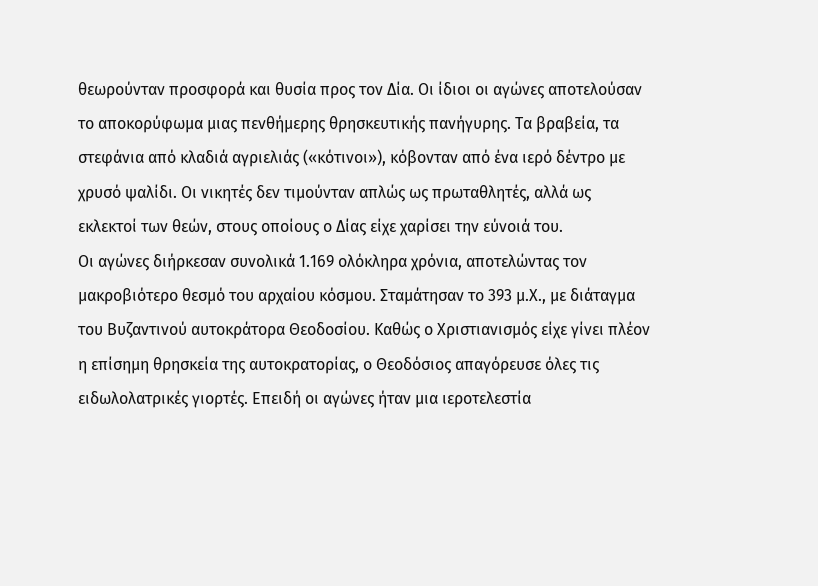θεωρούνταν προσφορά και θυσία προς τον Δία. Οι ίδιοι οι αγώνες αποτελούσαν το αποκορύφωμα μιας πενθήμερης θρησκευτικής πανήγυρης. Τα βραβεία, τα στεφάνια από κλαδιά αγριελιάς («κότινοι»), κόβονταν από ένα ιερό δέντρο με χρυσό ψαλίδι. Οι νικητές δεν τιμούνταν απλώς ως πρωταθλητές, αλλά ως εκλεκτοί των θεών, στους οποίους ο Δίας είχε χαρίσει την εύνοιά του.
Οι αγώνες διήρκεσαν συνολικά 1.169 ολόκληρα χρόνια, αποτελώντας τον μακροβιότερο θεσμό του αρχαίου κόσμου. Σταμάτησαν το 393 μ.Χ., με διάταγμα του Βυζαντινού αυτοκράτορα Θεοδοσίου. Καθώς ο Χριστιανισμός είχε γίνει πλέον η επίσημη θρησκεία της αυτοκρατορίας, ο Θεοδόσιος απαγόρευσε όλες τις ειδωλολατρικές γιορτές. Επειδή οι αγώνες ήταν μια ιεροτελεστία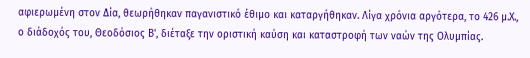αφιερωμένη στον Δία, θεωρήθηκαν παγανιστικό έθιμο και καταργήθηκαν. Λίγα χρόνια αργότερα, το 426 μ.Χ., ο διάδοχός του, Θεοδόσιος Β', διέταξε την οριστική καύση και καταστροφή των ναών της Ολυμπίας.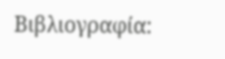Βιβλιογραφία: